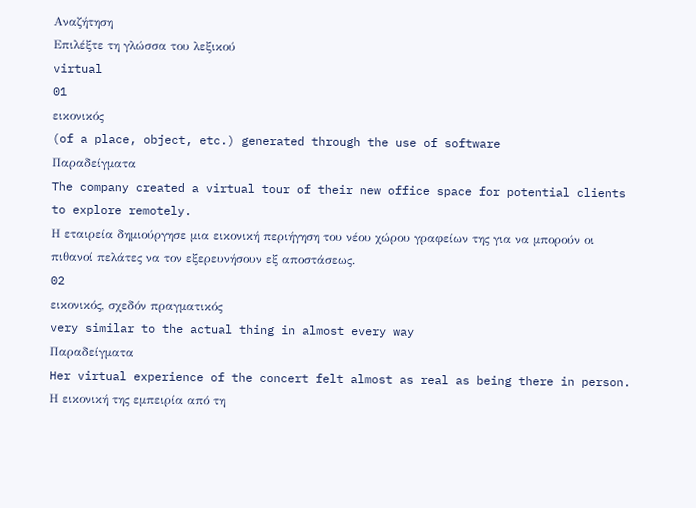Αναζήτηση
Επιλέξτε τη γλώσσα του λεξικού
virtual
01
εικονικός
(of a place, object, etc.) generated through the use of software
Παραδείγματα
The company created a virtual tour of their new office space for potential clients to explore remotely.
Η εταιρεία δημιούργησε μια εικονική περιήγηση του νέου χώρου γραφείων της για να μπορούν οι πιθανοί πελάτες να τον εξερευνήσουν εξ αποστάσεως.
02
εικονικός, σχεδόν πραγματικός
very similar to the actual thing in almost every way
Παραδείγματα
Her virtual experience of the concert felt almost as real as being there in person.
Η εικονική της εμπειρία από τη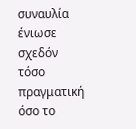συναυλία ένιωσε σχεδόν τόσο πραγματική όσο το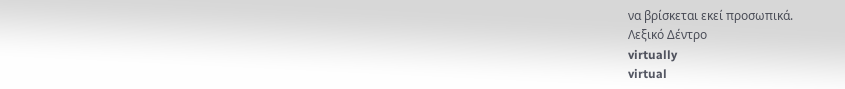να βρίσκεται εκεί προσωπικά.
Λεξικό Δέντρο
virtually
virtual